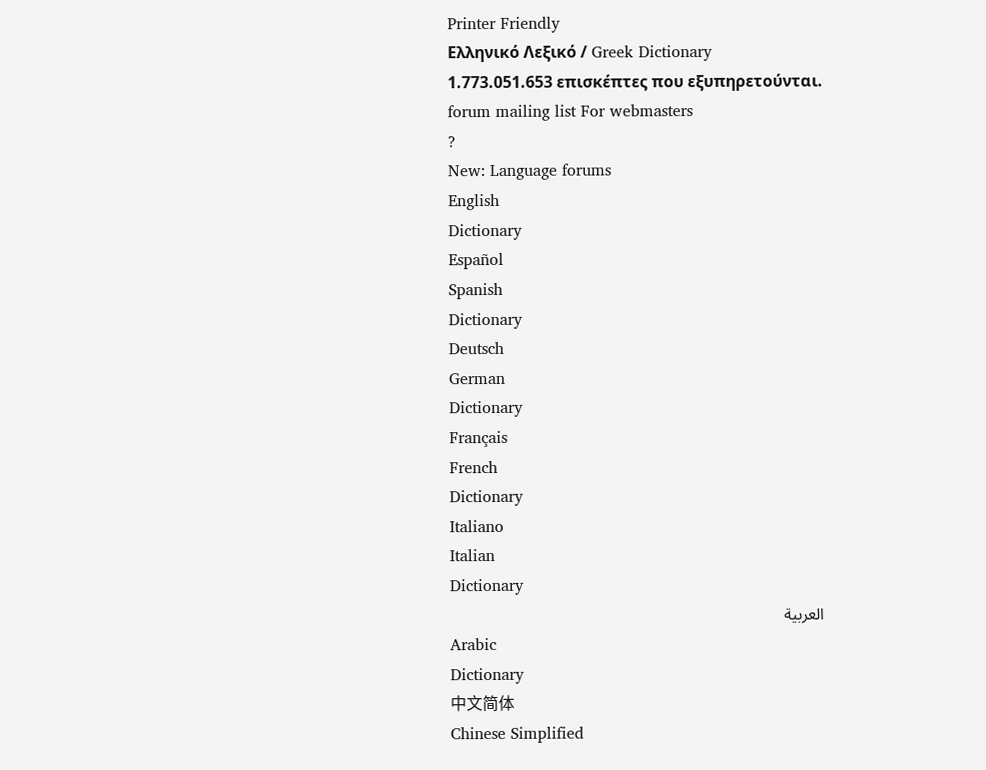Printer Friendly
Ελληνικό Λεξικό / Greek Dictionary
1.773.051.653 επισκέπτες που εξυπηρετούνται.
forum mailing list For webmasters
?
New: Language forums
English
Dictionary
Español
Spanish
Dictionary
Deutsch
German
Dictionary
Français
French
Dictionary
Italiano
Italian
Dictionary
العربية
Arabic
Dictionary
中文简体
Chinese Simplified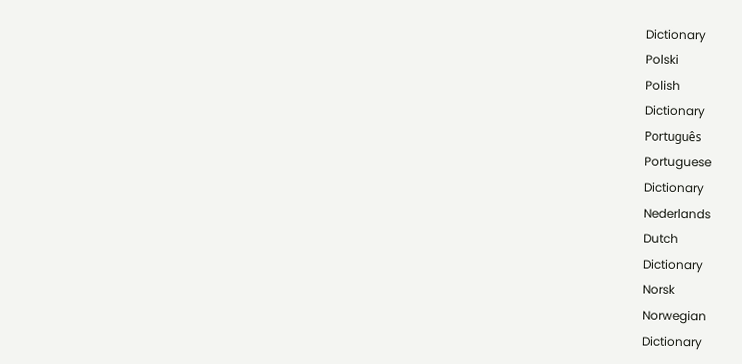Dictionary
Polski
Polish
Dictionary
Português
Portuguese
Dictionary
Nederlands
Dutch
Dictionary
Norsk
Norwegian
Dictionary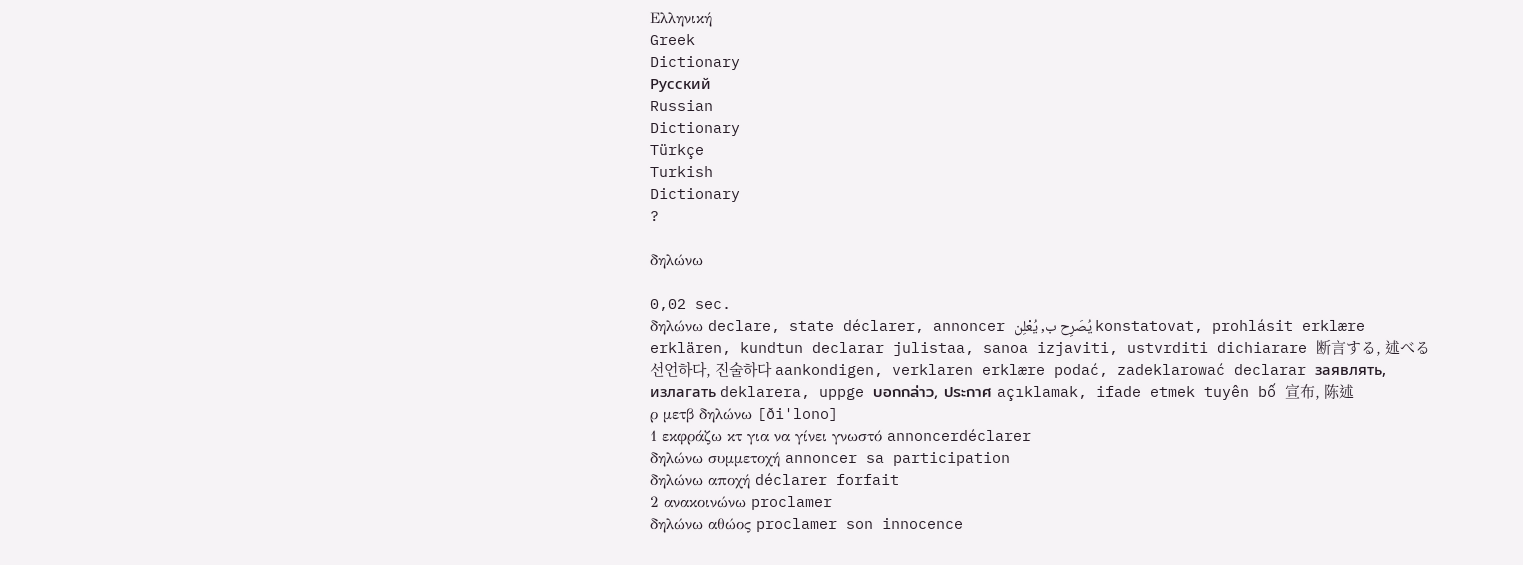Ελληνική
Greek
Dictionary
Русский
Russian
Dictionary
Türkçe
Turkish
Dictionary
?

δηλώνω

0,02 sec.
δηλώνω declare, state déclarer, annoncer يُصَرِح ب, يُعْلِن konstatovat, prohlásit erklære erklären, kundtun declarar julistaa, sanoa izjaviti, ustvrditi dichiarare 断言する, 述べる 선언하다, 진술하다 aankondigen, verklaren erklære podać, zadeklarować declarar заявлять, излагать deklarera, uppge บอกกล่าว, ประกาศ açıklamak, ifade etmek tuyên bố 宣布, 陈述
ρ μετβ δηλώνω [ði'lono]
1 εκφράζω κτ για να γίνει γνωστό annoncerdéclarer
δηλώνω συμμετοχή annoncer sa participation
δηλώνω αποχή déclarer forfait
2 ανακοινώνω proclamer
δηλώνω αθώος proclamer son innocence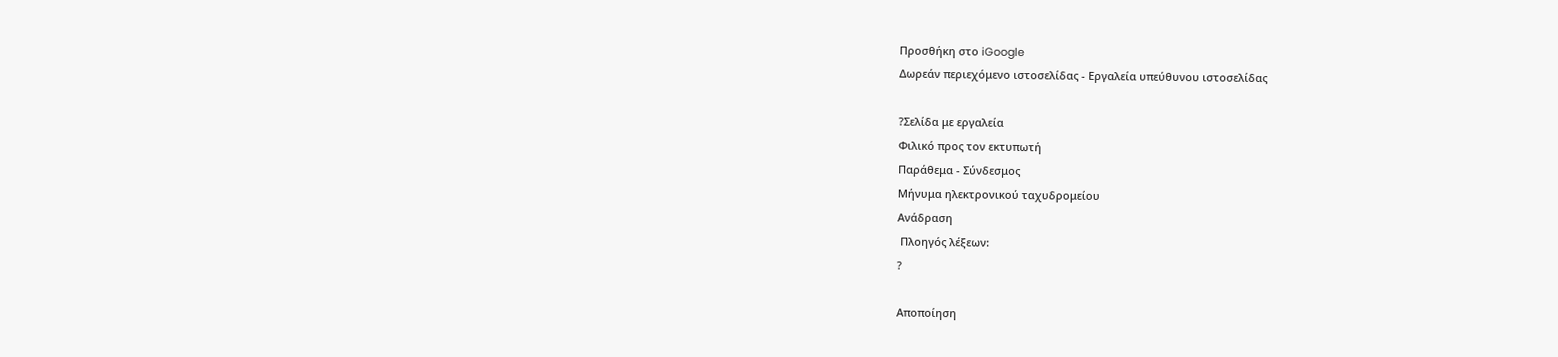Προσθήκη στο iGoogle
Δωρεάν περιεχόμενο ιστοσελίδας - Εργαλεία υπεύθυνου ιστοσελίδας

?Σελίδα με εργαλεία
Φιλικό προς τον εκτυπωτή
Παράθεμα - Σύνδεσμος
Μήνυμα ηλεκτρονικού ταχυδρομείου
Ανάδραση
 Πλοηγός λέξεων:
?

Αποποίηση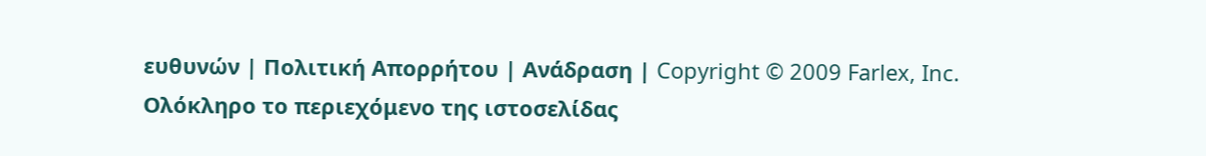ευθυνών | Πολιτική Απορρήτου | Ανάδραση | Copyright © 2009 Farlex, Inc.
Ολόκληρο το περιεχόμενο της ιστοσελίδας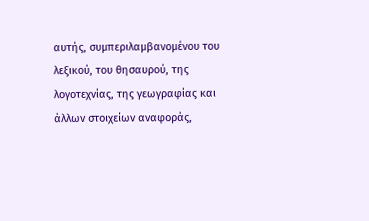αυτής, συμπεριλαμβανομένου του λεξικού, του θησαυρού, της λογοτεχνίας, της γεωγραφίας και άλλων στοιχείων αναφοράς,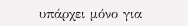υπάρχει μόνο για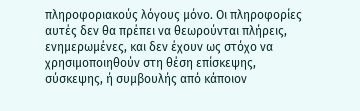πληροφοριακούς λόγους μόνο. Οι πληροφορίες αυτές δεν θα πρέπει να θεωρούνται πλήρεις, ενημερωμένες, και δεν έχουν ως στόχο να χρησιμοποιηθούν στη θέση επίσκεψης, σύσκεψης, ή συμβουλής από κάποιον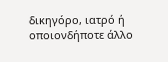δικηγόρο, ιατρό ή οποιονδήποτε άλλο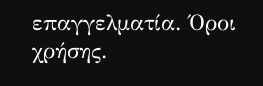επαγγελματία. Όροι χρήσης.